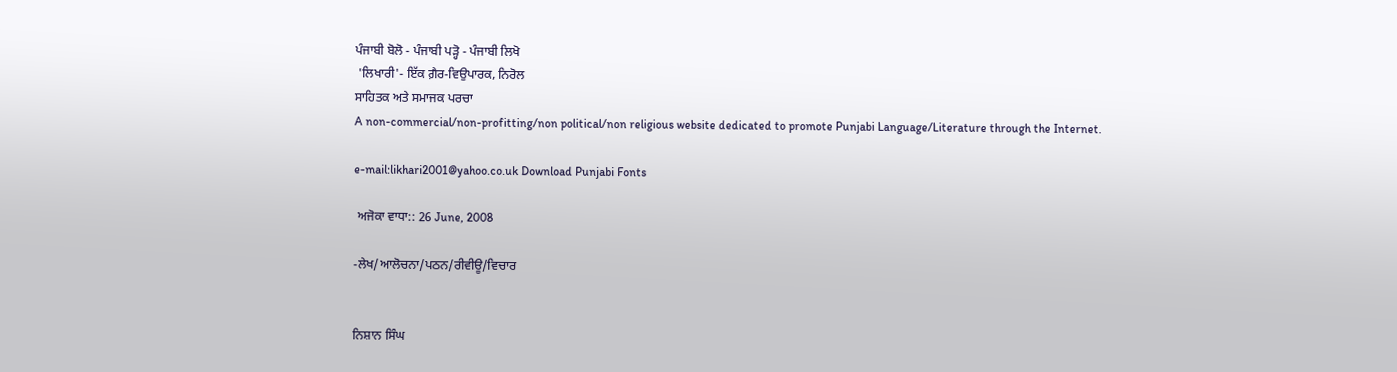ਪੰਜਾਬੀ ਬੋਲੋ - ਪੰਜਾਬੀ ਪੜ੍ਹੋ - ਪੰਜਾਬੀ ਲਿਖੋ
 'ਲਿਖਾਰੀ'- ਇੱਕ ਗ਼ੈਰ-ਵਿਉਪਾਰਕ, ਨਿਰੋਲ
ਸਾਹਿਤਕ ਅਤੇ ਸਮਾਜਕ ਪਰਚਾ
A non-commercial/non-profitting/non political/non religious website dedicated to promote Punjabi Language/Literature through the Internet.

e-mail:likhari2001@yahoo.co.uk Download Punjabi Fonts

 ਅਜੋਕਾ ਵਾਧਾ:: 26 June, 2008

-ਲੇਖ/ਆਲੋਚਨਾ/ਪਠਨ/ਰੀਵੀਊ/ਵਿਚਾਰ


ਨਿਸ਼ਾਨ ਸਿੰਘ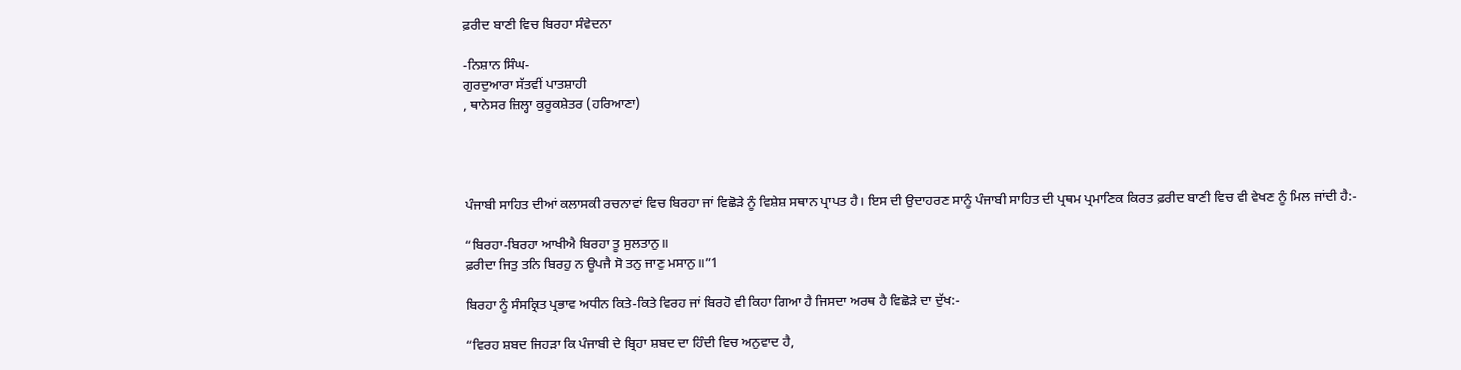ਫ਼ਰੀਦ ਬਾਣੀ ਵਿਚ ਬਿਰਹਾ ਸੰਵੇਦਨਾ

-ਨਿਸ਼ਾਨ ਸਿੰਘ-
ਗੁਰਦੁਆਰਾ ਸੱਤਵੀਂ ਪਾਤਸ਼ਾਹੀ
, ਥਾਨੇਸਰ ਜ਼ਿਲ੍ਹਾ ਕੁਰੂਕਸ਼ੇਤਰ (ਹਰਿਆਣਾ)




ਪੰਜਾਬੀ ਸਾਹਿਤ ਦੀਆਂ ਕਲਾਸਕੀ ਰਚਨਾਵਾਂ ਵਿਚ ਬਿਰਹਾ ਜਾਂ ਵਿਛੋੜੇ ਨੂੰ ਵਿਸ਼ੇਸ਼ ਸਥਾਨ ਪ੍ਰਾਪਤ ਹੈ। ਇਸ ਦੀ ਉਦਾਹਰਣ ਸਾਨੂੰ ਪੰਜਾਬੀ ਸਾਹਿਤ ਦੀ ਪ੍ਰਥਮ ਪ੍ਰਮਾਣਿਕ ਕਿਰਤ ਫ਼ਰੀਦ ਬਾਣੀ ਵਿਚ ਵੀ ਵੇਖਣ ਨੂੰ ਮਿਲ ਜਾਂਦੀ ਹੈ:-

“ਬਿਰਹਾ-ਬਿਰਹਾ ਆਖੀਐ ਬਿਰਹਾ ਤੂ ਸੁਲਤਾਨੁ॥
ਫ਼ਰੀਦਾ ਜਿਤੁ ਤਨਿ ਬਿਰਹੁ ਨ ਊਪਜੈ ਸੋ ਤਨੁ ਜਾਣੁ ਮਸਾਨੁ॥”1

ਬਿਰਹਾ ਨੂੰ ਸੰਸਕ੍ਰਿਤ ਪ੍ਰਭਾਵ ਅਧੀਨ ਕਿਤੇ-ਕਿਤੇ ਵਿਰਹ ਜਾਂ ਬਿਰਹੋ ਵੀ ਕਿਹਾ ਗਿਆ ਹੈ ਜਿਸਦਾ ਅਰਥ ਹੈ ਵਿਛੋੜੇ ਦਾ ਦੁੱਖ:-

“ਵਿਰਹ ਸ਼ਬਦ ਜਿਹੜਾ ਕਿ ਪੰਜਾਬੀ ਦੇ ਬ੍ਰਿਹਾ ਸ਼ਬਦ ਦਾ ਹਿੰਦੀ ਵਿਚ ਅਨੁਵਾਦ ਹੈ,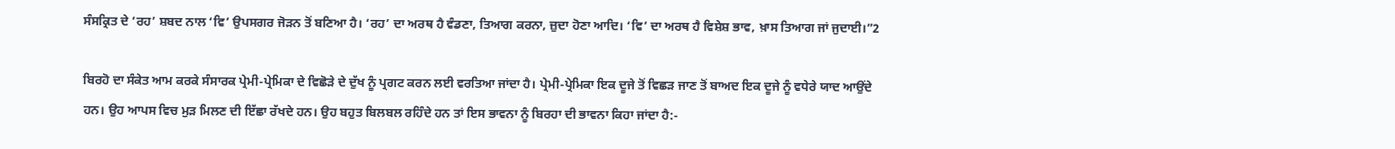ਸੰਸਕ੍ਰਿਤ ਦੇ ‘ਰਹ’ ਸ਼ਬਦ ਨਾਲ ‘ਵਿ’ ਉਪਸਗਰ ਜੋੜਨ ਤੋਂ ਬਣਿਆ ਹੈ। ‘ਰਹ’ ਦਾ ਅਰਥ ਹੈ ਵੰਡਣਾ, ਤਿਆਗ ਕਰਨਾ, ਜ਼ੁਦਾ ਹੋਣਾ ਆਦਿ। ‘ਵਿ’ ਦਾ ਅਰਥ ਹੈ ਵਿਸ਼ੇਸ਼ ਭਾਵ, ਖ਼ਾਸ ਤਿਆਗ ਜਾਂ ਜੁਦਾਈ।”2

ਬਿਰਹੋ ਦਾ ਸੰਕੇਤ ਆਮ ਕਰਕੇ ਸੰਸਾਰਕ ਪ੍ਰੇਮੀ-ਪ੍ਰੇਮਿਕਾ ਦੇ ਵਿਛੋੜੇ ਦੇ ਦੁੱਖ ਨੂੰ ਪ੍ਰਗਟ ਕਰਨ ਲਈ ਵਰਤਿਆ ਜਾਂਦਾ ਹੈ। ਪ੍ਰੇਮੀ-ਪ੍ਰੇਮਿਕਾ ਇਕ ਦੂਜੇ ਤੋਂ ਵਿਛੜ ਜਾਣ ਤੋਂ ਬਾਅਦ ਇਕ ਦੂਜੇ ਨੂੰ ਵਧੇਰੇ ਯਾਦ ਆਉਂਦੇ ਹਨ। ਉਹ ਆਪਸ ਵਿਚ ਮੁੜ ਮਿਲਣ ਦੀ ਇੱਛਾ ਰੱਖਦੇ ਹਨ। ਉਹ ਬਹੁਤ ਬਿਲਬਲ ਰਹਿੰਦੇ ਹਨ ਤਾਂ ਇਸ ਭਾਵਨਾ ਨੂੰ ਬਿਰਹਾ ਦੀ ਭਾਵਨਾ ਕਿਹਾ ਜਾਂਦਾ ਹੈ:-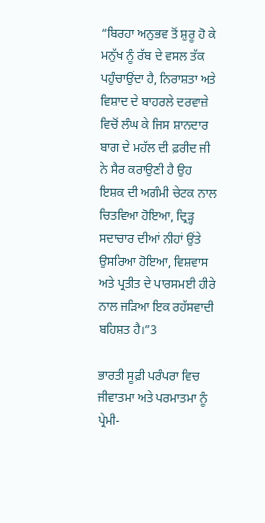“ਬਿਰਹਾ ਅਨੁਭਵ ਤੋਂ ਸ਼ੁਰੂ ਹੋ ਕੇ ਮਨੁੱਖ ਨੂੰ ਰੱਬ ਦੇ ਵਸਲ ਤੱਕ ਪਹੁੰਚਾਉਂਦਾ ਹੈ, ਨਿਰਾਸ਼ਤਾ ਅਤੇ ਵਿਸ਼ਾਦ ਦੇ ਬਾਹਰਲੇ ਦਰਵਾਜ਼ੇ ਵਿਚੋਂ ਲੰਘ ਕੇ ਜਿਸ ਸ਼ਾਨਦਾਰ ਬਾਗ ਦੇ ਮਹੱਲ ਦੀ ਫ਼ਰੀਦ ਜੀ ਨੇ ਸੈਰ ਕਰਾਉਣੀ ਹੈ ਉਹ ਇਸ਼ਕ ਦੀ ਅਗੰਮੀ ਚੇਟਕ ਨਾਲ ਚਿਤਵਿਆ ਹੋਇਆ, ਦ੍ਰਿੜ੍ਹ ਸਦਾਚਾਰ ਦੀਆਂ ਨੀਹਾਂ ਉਂਤੇ ਉਸਰਿਆ ਹੋਇਆ, ਵਿਸ਼ਵਾਸ ਅਤੇ ਪ੍ਰਤੀਤ ਦੇ ਪਾਰਸਮਈ ਹੀਰੇ ਨਾਲ ਜੜਿਆ ਇਕ ਰਹੱਸਵਾਦੀ ਬਹਿਸ਼ਤ ਹੈ।”3

ਭਾਰਤੀ ਸੂਫ਼ੀ ਪਰੰਪਰਾ ਵਿਚ ਜੀਵਾਤਮਾ ਅਤੇ ਪਰਮਾਤਮਾ ਨੂੰ ਪ੍ਰੇਮੀ-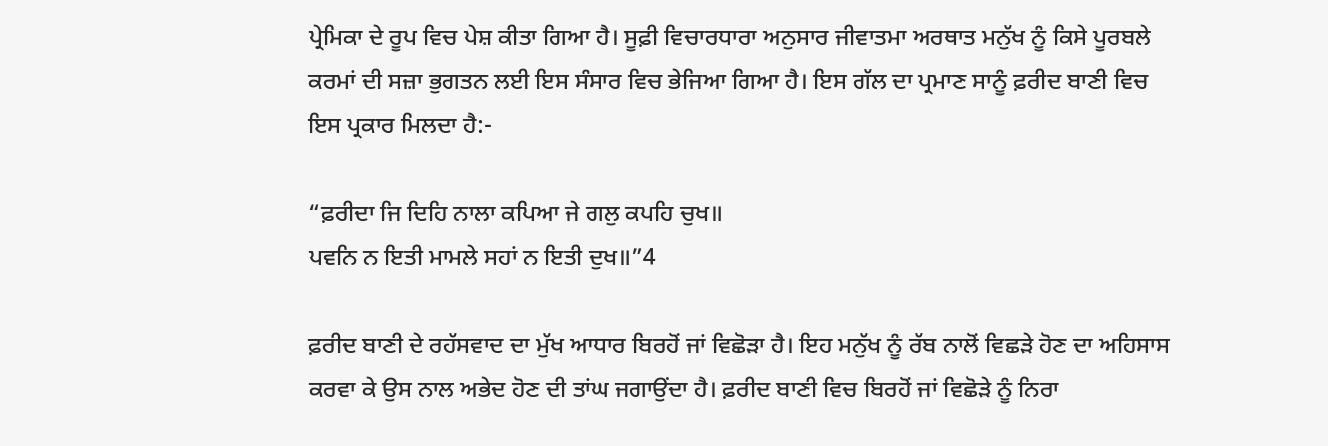ਪ੍ਰੇਮਿਕਾ ਦੇ ਰੂਪ ਵਿਚ ਪੇਸ਼ ਕੀਤਾ ਗਿਆ ਹੈ। ਸੂਫ਼ੀ ਵਿਚਾਰਧਾਰਾ ਅਨੁਸਾਰ ਜੀਵਾਤਮਾ ਅਰਥਾਤ ਮਨੁੱਖ ਨੂੰ ਕਿਸੇ ਪੂਰਬਲੇ ਕਰਮਾਂ ਦੀ ਸਜ਼ਾ ਭੁਗਤਨ ਲਈ ਇਸ ਸੰਸਾਰ ਵਿਚ ਭੇਜਿਆ ਗਿਆ ਹੈ। ਇਸ ਗੱਲ ਦਾ ਪ੍ਰਮਾਣ ਸਾਨੂੰ ਫ਼ਰੀਦ ਬਾਣੀ ਵਿਚ ਇਸ ਪ੍ਰਕਾਰ ਮਿਲਦਾ ਹੈ:-

“ਫ਼ਰੀਦਾ ਜਿ ਦਿਹਿ ਨਾਲਾ ਕਪਿਆ ਜੇ ਗਲੁ ਕਪਹਿ ਚੁਖ॥
ਪਵਨਿ ਨ ਇਤੀ ਮਾਮਲੇ ਸਹਾਂ ਨ ਇਤੀ ਦੁਖ॥”4

ਫ਼ਰੀਦ ਬਾਣੀ ਦੇ ਰਹੱਸਵਾਦ ਦਾ ਮੁੱਖ ਆਧਾਰ ਬਿਰਹੋਂ ਜਾਂ ਵਿਛੋੜਾ ਹੈ। ਇਹ ਮਨੁੱਖ ਨੂੰ ਰੱਬ ਨਾਲੋਂ ਵਿਛੜੇ ਹੋਣ ਦਾ ਅਹਿਸਾਸ ਕਰਵਾ ਕੇ ਉਸ ਨਾਲ ਅਭੇਦ ਹੋਣ ਦੀ ਤਾਂਘ ਜਗਾਉਂਦਾ ਹੈ। ਫ਼ਰੀਦ ਬਾਣੀ ਵਿਚ ਬਿਰਹੋਂ ਜਾਂ ਵਿਛੋੜੇ ਨੂੰ ਨਿਰਾ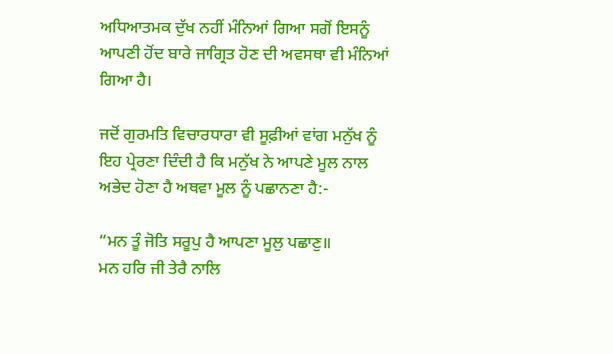ਅਧਿਆਤਮਕ ਦੁੱਖ ਨਹੀਂ ਮੰਨਿਆਂ ਗਿਆ ਸਗੋਂ ਇਸਨੂੰ ਆਪਣੀ ਹੋਂਦ ਬਾਰੇ ਜਾਗ੍ਰਿਤ ਹੋਣ ਦੀ ਅਵਸਥਾ ਵੀ ਮੰਨਿਆਂ ਗਿਆ ਹੈ।

ਜਦੋਂ ਗੁਰਮਤਿ ਵਿਚਾਰਧਾਰਾ ਵੀ ਸੂਫ਼ੀਆਂ ਵਾਂਗ ਮਨੁੱਖ ਨੂੰ ਇਹ ਪ੍ਰੇਰਣਾ ਦਿੰਦੀ ਹੈ ਕਿ ਮਨੁੱਖ ਨੇ ਆਪਣੇ ਮੂਲ ਨਾਲ ਅਭੇਦ ਹੋਣਾ ਹੈ ਅਥਵਾ ਮੂਲ ਨੂੰ ਪਛਾਨਣਾ ਹੈ:-

“ਮਨ ਤੂੰ ਜੋਤਿ ਸਰੂਪੁ ਹੈ ਆਪਣਾ ਮੂਲੁ ਪਛਾਣੁ॥
ਮਨ ਹਰਿ ਜੀ ਤੇਰੈ ਨਾਲਿ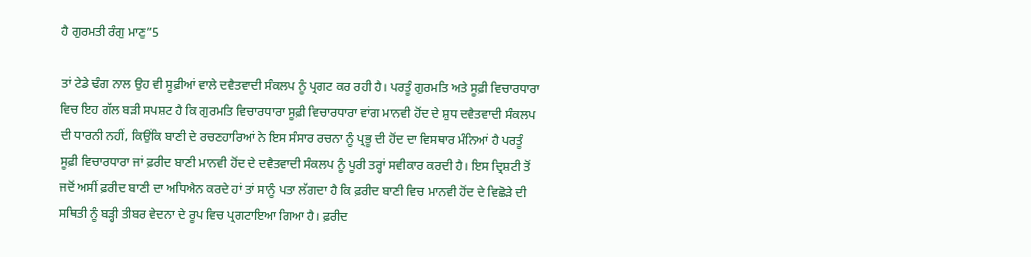ਹੈ ਗੁਰਮਤੀ ਰੰਗੁ ਮਾਣੁ”5

ਤਾਂ ਟੇਡੇ ਢੰਗ ਨਾਲ ਉਹ ਵੀ ਸੂਫ਼ੀਆਂ ਵਾਲੇ ਦਵੈਤਵਾਦੀ ਸੰਕਲਪ ਨੂੰ ਪ੍ਰਗਟ ਕਰ ਰਹੀ ਹੈ। ਪਰਤੂੰ ਗੁਰਮਤਿ ਅਤੇ ਸੂਫ਼ੀ ਵਿਚਾਰਧਾਰਾ ਵਿਚ ਇਹ ਗੱਲ ਬੜੀ ਸਪਸ਼ਟ ਹੈ ਕਿ ਗੁਰਮਤਿ ਵਿਚਾਰਧਾਰਾ ਸੂਫ਼ੀ ਵਿਚਾਰਧਾਰਾ ਵਾਂਗ ਮਾਨਵੀ ਹੋਂਦ ਦੇ ਸ਼ੁਧ ਦਵੈਤਵਾਦੀ ਸੰਕਲਪ ਦੀ ਧਾਰਨੀ ਨਹੀਂ, ਕਿਉਂਕਿ ਬਾਣੀ ਦੇ ਰਚਣਹਾਰਿਆਂ ਨੇ ਇਸ ਸੰਸਾਰ ਰਚਨਾ ਨੂੰ ਪ੍ਰਭੂ ਦੀ ਹੋਂਦ ਦਾ ਵਿਸਥਾਰ ਮੰਨਿਆਂ ਹੈ ਪਰਤੂੰ ਸੂਫ਼ੀ ਵਿਚਾਰਧਾਰਾ ਜਾਂ ਫ਼ਰੀਦ ਬਾਣੀ ਮਾਨਵੀ ਹੋਂਦ ਦੇ ਦਵੈਤਵਾਦੀ ਸੰਕਲਪ ਨੂੰ ਪੂਰੀ ਤਰ੍ਹਾਂ ਸਵੀਕਾਰ ਕਰਦੀ ਹੈ। ਇਸ ਦ੍ਰਿਸ਼ਟੀ ਤੋਂ ਜਦੋਂ ਅਸੀਂ ਫ਼ਰੀਦ ਬਾਣੀ ਦਾ ਅਧਿਐਨ ਕਰਦੇ ਹਾਂ ਤਾਂ ਸਾਨੂੰ ਪਤਾ ਲੱਗਦਾ ਹੈ ਕਿ ਫ਼ਰੀਦ ਬਾਣੀ ਵਿਚ ਮਾਨਵੀ ਹੋਂਦ ਦੇ ਵਿਛੋੜੇ ਦੀ ਸਥਿਤੀ ਨੂੰ ਬੜ੍ਹੀ ਤੀਬਰ ਵੇਦਨਾ ਦੇ ਰੂਪ ਵਿਚ ਪ੍ਰਗਟਾਇਆ ਗਿਆ ਹੈ। ਫ਼ਰੀਦ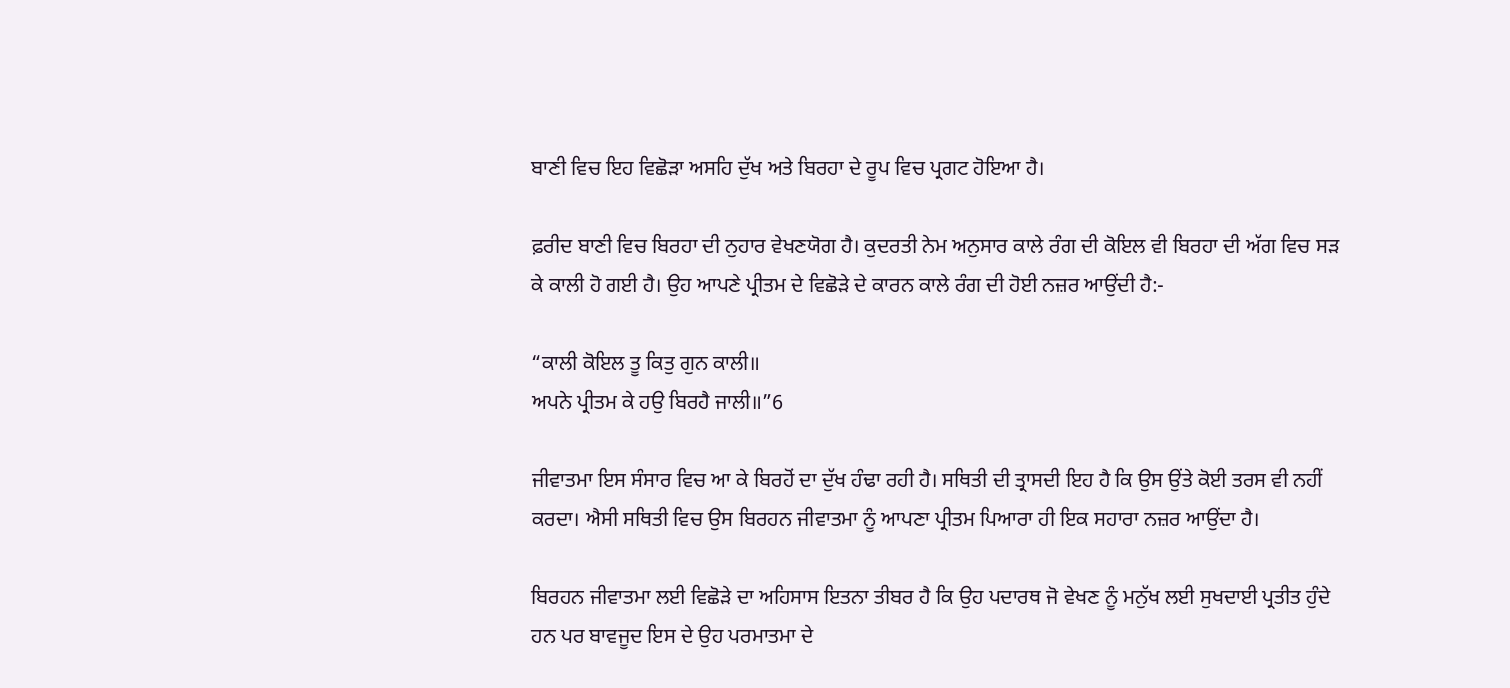ਬਾਣੀ ਵਿਚ ਇਹ ਵਿਛੋੜਾ ਅਸਹਿ ਦੁੱਖ ਅਤੇ ਬਿਰਹਾ ਦੇ ਰੂਪ ਵਿਚ ਪ੍ਰਗਟ ਹੋਇਆ ਹੈ।

ਫ਼ਰੀਦ ਬਾਣੀ ਵਿਚ ਬਿਰਹਾ ਦੀ ਨੁਹਾਰ ਵੇਖਣਯੋਗ ਹੈ। ਕੁਦਰਤੀ ਨੇਮ ਅਨੁਸਾਰ ਕਾਲੇ ਰੰਗ ਦੀ ਕੋਇਲ ਵੀ ਬਿਰਹਾ ਦੀ ਅੱਗ ਵਿਚ ਸੜ ਕੇ ਕਾਲੀ ਹੋ ਗਈ ਹੈ। ਉਹ ਆਪਣੇ ਪ੍ਰੀਤਮ ਦੇ ਵਿਛੋੜੇ ਦੇ ਕਾਰਨ ਕਾਲੇ ਰੰਗ ਦੀ ਹੋਈ ਨਜ਼ਰ ਆਉਂਦੀ ਹੈ:-

“ਕਾਲੀ ਕੋਇਲ ਤੂ ਕਿਤੁ ਗੁਨ ਕਾਲੀ॥
ਅਪਨੇ ਪ੍ਰੀਤਮ ਕੇ ਹਉ ਬਿਰਹੈ ਜਾਲੀ॥”6

ਜੀਵਾਤਮਾ ਇਸ ਸੰਸਾਰ ਵਿਚ ਆ ਕੇ ਬਿਰਹੋਂ ਦਾ ਦੁੱਖ ਹੰਢਾ ਰਹੀ ਹੈ। ਸਥਿਤੀ ਦੀ ਤ੍ਰਾਸਦੀ ਇਹ ਹੈ ਕਿ ਉਸ ਉਂਤੇ ਕੋਈ ਤਰਸ ਵੀ ਨਹੀਂ ਕਰਦਾ। ਐਸੀ ਸਥਿਤੀ ਵਿਚ ਉਸ ਬਿਰਹਨ ਜੀਵਾਤਮਾ ਨੂੰ ਆਪਣਾ ਪ੍ਰੀਤਮ ਪਿਆਰਾ ਹੀ ਇਕ ਸਹਾਰਾ ਨਜ਼ਰ ਆਉਂਦਾ ਹੈ।

ਬਿਰਹਨ ਜੀਵਾਤਮਾ ਲਈ ਵਿਛੋੜੇ ਦਾ ਅਹਿਸਾਸ ਇਤਨਾ ਤੀਬਰ ਹੈ ਕਿ ਉਹ ਪਦਾਰਥ ਜੋ ਵੇਖਣ ਨੂੰ ਮਨੁੱਖ ਲਈ ਸੁਖਦਾਈ ਪ੍ਰਤੀਤ ਹੁੰਦੇ ਹਨ ਪਰ ਬਾਵਜੂਦ ਇਸ ਦੇ ਉਹ ਪਰਮਾਤਮਾ ਦੇ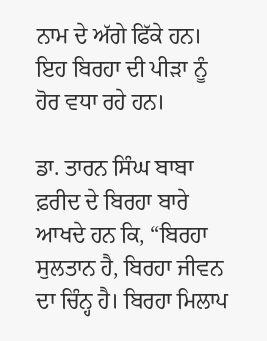ਨਾਮ ਦੇ ਅੱਗੇ ਫਿੱਕੇ ਹਨ। ਇਹ ਬਿਰਹਾ ਦੀ ਪੀੜਾ ਨੂੰ ਹੋਰ ਵਧਾ ਰਹੇ ਹਨ।

ਡਾ. ਤਾਰਨ ਸਿੰਘ ਬਾਬਾ ਫ਼ਰੀਦ ਦੇ ਬਿਰਹਾ ਬਾਰੇ ਆਖਦੇ ਹਨ ਕਿ, “ਬਿਰਹਾ ਸੁਲਤਾਨ ਹੈ, ਬਿਰਹਾ ਜੀਵਨ ਦਾ ਚਿੰਨ੍ਹ ਹੈ। ਬਿਰਹਾ ਮਿਲਾਪ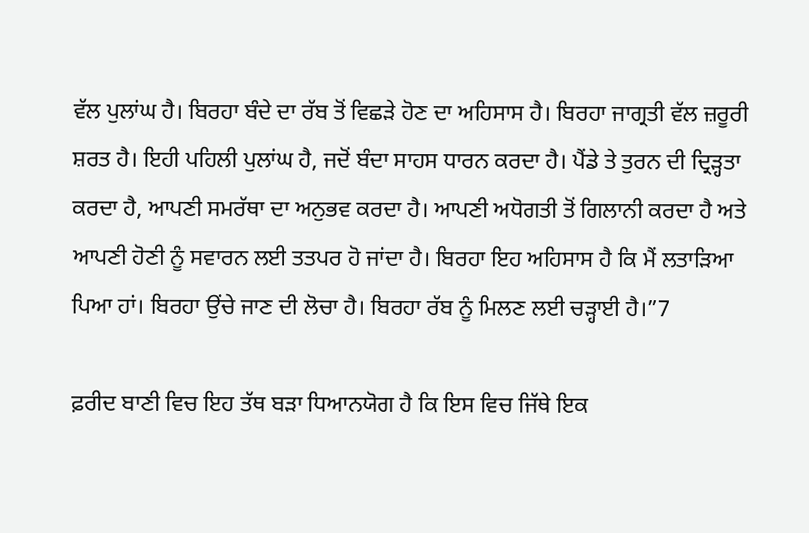ਵੱਲ ਪੁਲਾਂਘ ਹੈ। ਬਿਰਹਾ ਬੰਦੇ ਦਾ ਰੱਬ ਤੋਂ ਵਿਛੜੇ ਹੋਣ ਦਾ ਅਹਿਸਾਸ ਹੈ। ਬਿਰਹਾ ਜਾਗ੍ਰਤੀ ਵੱਲ ਜ਼ਰੂਰੀ ਸ਼ਰਤ ਹੈ। ਇਹੀ ਪਹਿਲੀ ਪੁਲਾਂਘ ਹੈ, ਜਦੋਂ ਬੰਦਾ ਸਾਹਸ ਧਾਰਨ ਕਰਦਾ ਹੈ। ਪੈਂਡੇ ਤੇ ਤੁਰਨ ਦੀ ਦ੍ਰਿੜ੍ਹਤਾ ਕਰਦਾ ਹੈ, ਆਪਣੀ ਸਮਰੱਥਾ ਦਾ ਅਨੁਭਵ ਕਰਦਾ ਹੈ। ਆਪਣੀ ਅਧੋਗਤੀ ਤੋਂ ਗਿਲਾਨੀ ਕਰਦਾ ਹੈ ਅਤੇ ਆਪਣੀ ਹੋਣੀ ਨੂੰ ਸਵਾਰਨ ਲਈ ਤਤਪਰ ਹੋ ਜਾਂਦਾ ਹੈ। ਬਿਰਹਾ ਇਹ ਅਹਿਸਾਸ ਹੈ ਕਿ ਮੈਂ ਲਤਾੜਿਆ ਪਿਆ ਹਾਂ। ਬਿਰਹਾ ਉਂਚੇ ਜਾਣ ਦੀ ਲੋਚਾ ਹੈ। ਬਿਰਹਾ ਰੱਬ ਨੂੰ ਮਿਲਣ ਲਈ ਚੜ੍ਹਾਈ ਹੈ।”7

ਫ਼ਰੀਦ ਬਾਣੀ ਵਿਚ ਇਹ ਤੱਥ ਬੜਾ ਧਿਆਨਯੋਗ ਹੈ ਕਿ ਇਸ ਵਿਚ ਜਿੱਥੇ ਇਕ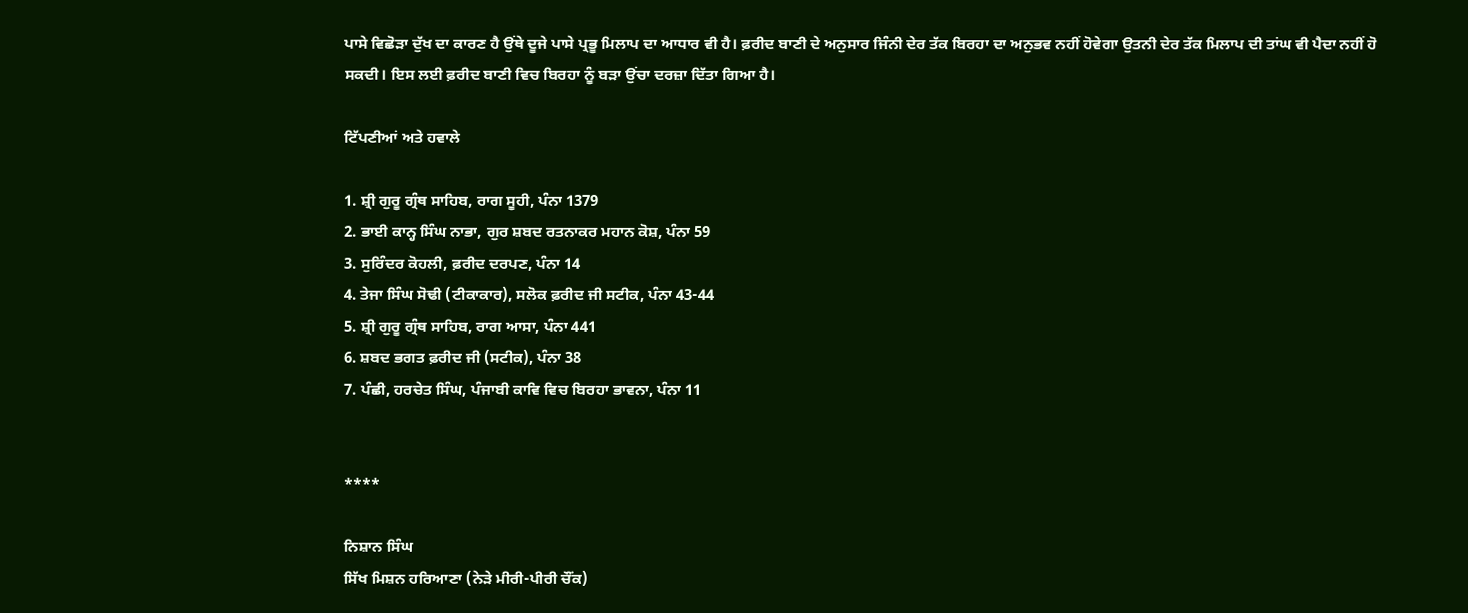ਪਾਸੇ ਵਿਛੋੜਾ ਦੁੱਖ ਦਾ ਕਾਰਣ ਹੈ ਉਂਥੇ ਦੂਜੇ ਪਾਸੇ ਪ੍ਰਭੂ ਮਿਲਾਪ ਦਾ ਆਧਾਰ ਵੀ ਹੈ। ਫ਼ਰੀਦ ਬਾਣੀ ਦੇ ਅਨੁਸਾਰ ਜਿੰਨੀ ਦੇਰ ਤੱਕ ਬਿਰਹਾ ਦਾ ਅਨੁਭਵ ਨਹੀਂ ਹੋਵੇਗਾ ਉਤਨੀ ਦੇਰ ਤੱਕ ਮਿਲਾਪ ਦੀ ਤਾਂਘ ਵੀ ਪੈਦਾ ਨਹੀਂ ਹੋ ਸਕਦੀ। ਇਸ ਲਈ ਫ਼ਰੀਦ ਬਾਣੀ ਵਿਚ ਬਿਰਹਾ ਨੂੰ ਬੜਾ ਉਂਚਾ ਦਰਜ਼ਾ ਦਿੱਤਾ ਗਿਆ ਹੈ।

ਟਿੱਪਣੀਆਂ ਅਤੇ ਹਵਾਲੇ

1. ਸ਼੍ਰੀ ਗੁਰੂ ਗ੍ਰੰਥ ਸਾਹਿਬ, ਰਾਗ ਸੂਹੀ, ਪੰਨਾ 1379
2. ਭਾਈ ਕਾਨ੍ਹ ਸਿੰਘ ਨਾਭਾ, ਗੁਰ ਸ਼ਬਦ ਰਤਨਾਕਰ ਮਹਾਨ ਕੋਸ਼, ਪੰਨਾ 59
3. ਸੁਰਿੰਦਰ ਕੋਹਲੀ, ਫ਼ਰੀਦ ਦਰਪਣ, ਪੰਨਾ 14
4. ਤੇਜਾ ਸਿੰਘ ਸੋਢੀ (ਟੀਕਾਕਾਰ), ਸਲੋਕ ਫ਼ਰੀਦ ਜੀ ਸਟੀਕ, ਪੰਨਾ 43-44
5. ਸ਼੍ਰੀ ਗੁਰੂ ਗ੍ਰੰਥ ਸਾਹਿਬ, ਰਾਗ ਆਸਾ, ਪੰਨਾ 441
6. ਸ਼ਬਦ ਭਗਤ ਫ਼ਰੀਦ ਜੀ (ਸਟੀਕ), ਪੰਨਾ 38
7. ਪੰਛੀ, ਹਰਚੇਤ ਸਿੰਘ, ਪੰਜਾਬੀ ਕਾਵਿ ਵਿਚ ਬਿਰਹਾ ਭਾਵਨਾ, ਪੰਨਾ 11


****

ਨਿਸ਼ਾਨ ਸਿੰਘ
ਸਿੱਖ ਮਿਸ਼ਨ ਹਰਿਆਣਾ (ਨੇੜੇ ਮੀਰੀ-ਪੀਰੀ ਚੌਂਕ)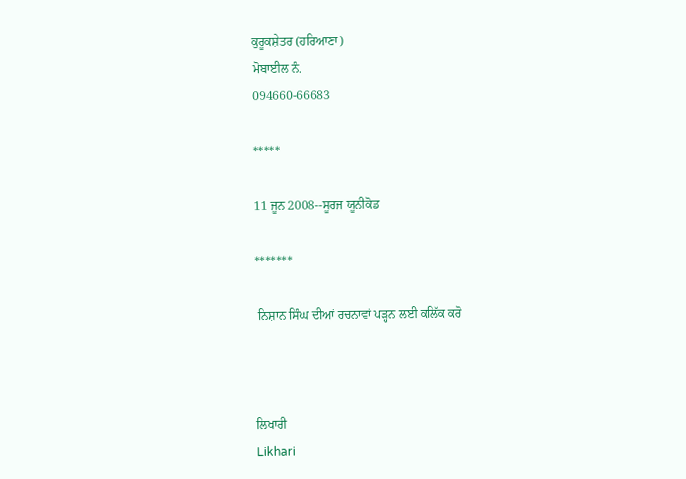ਕੁਰੂਕਸ਼ੇਤਰ (ਹਰਿਆਣਾ)
ਮੋਬਾਈਲ ਨੰ.
094660-66683

*****

11 ਜੂਨ 2008--ਸੂਰਜ ਯੂਨੀਕੋਡ

*******

 ਨਿਸ਼ਾਨ ਸਿੰਘ ਦੀਆਂ ਰਚਨਾਵਾਂ ਪੜ੍ਹਨ ਲਈ ਕਲਿੱਕ ਕਰੋ



ਲਿਖਾਰੀ
Likhari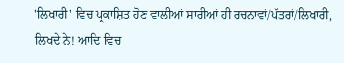'ਲਿਖਾਰੀ' ਵਿਚ ਪ੍ਰਕਾਸ਼ਿਤ ਹੋਣ ਵਾਲੀਆਂ ਸਾਰੀਆਂ ਹੀ ਰਚਨਾਵਾਂ/ਪੱਤਰਾਂ/ਲਿਖਾਰੀ, ਲਿਖਦੇ ਨੇ! ਆਦਿ ਵਿਚ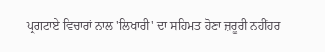ਪ੍ਰਗਟਾਏ ਵਿਚਾਰਾਂ ਨਾਲ 'ਲਿਖਾਰੀ' ਦਾ ਸਹਿਮਤ ਹੋਣਾ ਜ਼ਰੂਰੀ ਨਹੀਂਹਰ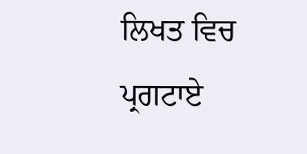ਲਿਖਤ ਵਿਚ ਪ੍ਰਗਟਾਏ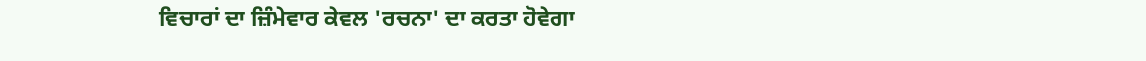ਵਿਚਾਰਾਂ ਦਾ ਜ਼ਿੰਮੇਵਾਰ ਕੇਵਲ 'ਰਚਨਾ' ਦਾ ਕਰਤਾ ਹੋਵੇਗਾ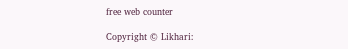free web counter

Copyright © Likhari: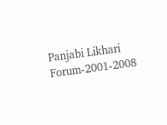Panjabi Likhari Forum-2001-2008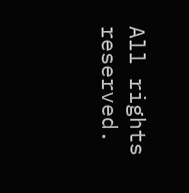All rights reserved.